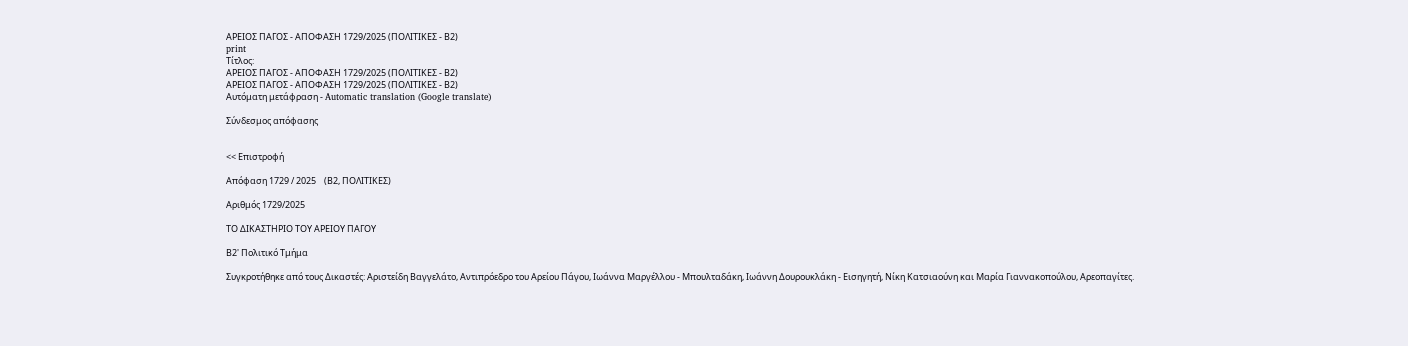ΑΡΕΙΟΣ ΠΑΓΟΣ - ΑΠΟΦΑΣΗ 1729/2025 (ΠΟΛΙΤΙΚΕΣ - Β2)
print
Τίτλος:
ΑΡΕΙΟΣ ΠΑΓΟΣ - ΑΠΟΦΑΣΗ 1729/2025 (ΠΟΛΙΤΙΚΕΣ - Β2)
ΑΡΕΙΟΣ ΠΑΓΟΣ - ΑΠΟΦΑΣΗ 1729/2025 (ΠΟΛΙΤΙΚΕΣ - Β2)
Αυτόματη μετάφραση - Automatic translation (Google translate)

Σύνδεσμος απόφασης


<< Επιστροφή

Απόφαση 1729 / 2025    (Β2, ΠΟΛΙΤΙΚΕΣ)

Αριθμός 1729/2025

ΤΟ ΔΙΚΑΣΤΗΡΙΟ ΤΟΥ ΑΡΕΙΟΥ ΠΑΓΟΥ

Β2' Πολιτικό Τμήμα

Συγκροτήθηκε από τους Δικαστές: Αριστείδη Βαγγελάτο, Αντιπρόεδρο του Αρείου Πάγου, Ιωάννα Μαργέλλου - Μπουλταδάκη, Ιωάννη Δουρουκλάκη - Εισηγητή, Νίκη Κατσιαούνη και Μαρία Γιαννακοπούλου, Αρεοπαγίτες.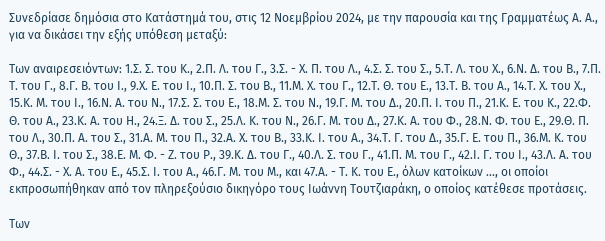Συνεδρίασε δημόσια στο Κατάστημά του, στις 12 Νοεμβρίου 2024, με την παρουσία και της Γραμματέως Α. Α., για να δικάσει την εξής υπόθεση μεταξύ:

Των αναιρεσειόντων: 1.Σ. Σ. του Κ., 2.Π. Λ. του Γ., 3.Σ. - Χ. Π. του Λ., 4.Σ. Σ. του Σ., 5.Τ. Λ. του Χ., 6.Ν. Δ. του Β., 7.Π. Τ. του Γ., 8.Γ. Β. του Ι., 9.Χ. Ε. του Ι., 10.Π. Σ. του Β., 11.Μ. Χ. του Γ., 12.Τ. Θ. του Ε., 13.Τ. Β. του Α., 14.Τ. Χ. του Χ., 15.Κ. Μ. του Ι., 16.Ν. Α. του Ν., 17.Σ. Σ. του Ε., 18.Μ. Σ. του Ν., 19.Γ. Μ. του Δ., 20.Π. Ι. του Π., 21.Κ. Ε. του Κ., 22.Φ. Θ. του Α., 23.Κ. Α. του Η., 24.Ξ. Δ. του Σ., 25.Λ. Κ. του Ν., 26.Γ. Μ. του Δ., 27.Κ. Α. του Φ., 28.Ν. Φ. του Ε., 29.Θ. Π. του Λ., 30.Π. Α. του Σ., 31.Α. Μ. του Π., 32.Α. Χ. του Β., 33.Κ. Ι. του Α., 34.Τ. Γ. του Δ., 35.Γ. Ε. του Π., 36.Μ. Κ. του Θ., 37.Β. Ι. του Σ., 38.Ε. Μ. Φ. - Ζ. του Ρ., 39.Κ. Δ. του Γ., 40.Λ. Σ. του Γ., 41.Π. Μ. του Γ., 42.Ι. Γ. του Ι., 43.Λ. Α. του Φ., 44.Σ. - Χ. Α. του Ε., 45.Σ. Ι. του Α., 46.Γ. Μ. του Μ., και 47.Α. - Τ. Κ. του Ε., όλων κατοίκων ..., οι οποίοι εκπροσωπήθηκαν από τον πληρεξούσιο δικηγόρο τους Ιωάννη Τουτζιαράκη, ο οποίος κατέθεσε προτάσεις.

Των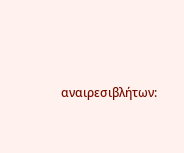αναιρεσιβλήτων: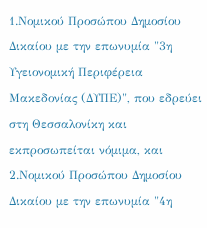1.Νομικού Προσώπου Δημοσίου Δικαίου με την επωνυμία "3η Υγειονομική Περιφέρεια Μακεδονίας (ΔΥΠΕ)", που εδρεύει στη Θεσσαλονίκη και εκπροσωπείται νόμιμα, και 2.Νομικού Προσώπου Δημοσίου Δικαίου με την επωνυμία "4η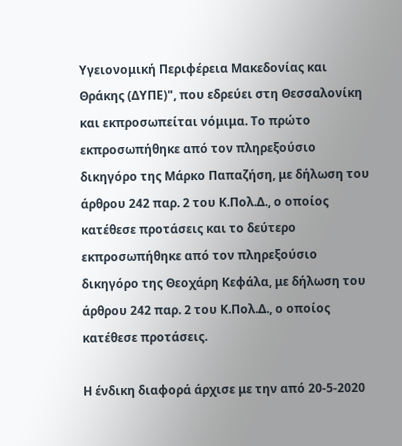Υγειονομική Περιφέρεια Μακεδονίας και Θράκης (ΔΥΠΕ)", που εδρεύει στη Θεσσαλονίκη και εκπροσωπείται νόμιμα. Το πρώτο εκπροσωπήθηκε από τον πληρεξούσιο δικηγόρο της Μάρκο Παπαζήση, με δήλωση του άρθρου 242 παρ. 2 του Κ.Πολ.Δ., ο οποίος κατέθεσε προτάσεις και το δεύτερο εκπροσωπήθηκε από τον πληρεξούσιο δικηγόρο της Θεοχάρη Κεφάλα, με δήλωση του άρθρου 242 παρ. 2 του Κ.Πολ.Δ., ο οποίος κατέθεσε προτάσεις.

Η ένδικη διαφορά άρχισε με την από 20-5-2020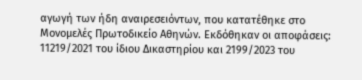αγωγή των ήδη αναιρεσειόντων, που κατατέθηκε στο Μονομελές Πρωτοδικείο Αθηνών. Εκδόθηκαν οι αποφάσεις: 11219/2021 του ίδιου Δικαστηρίου και 2199/2023 του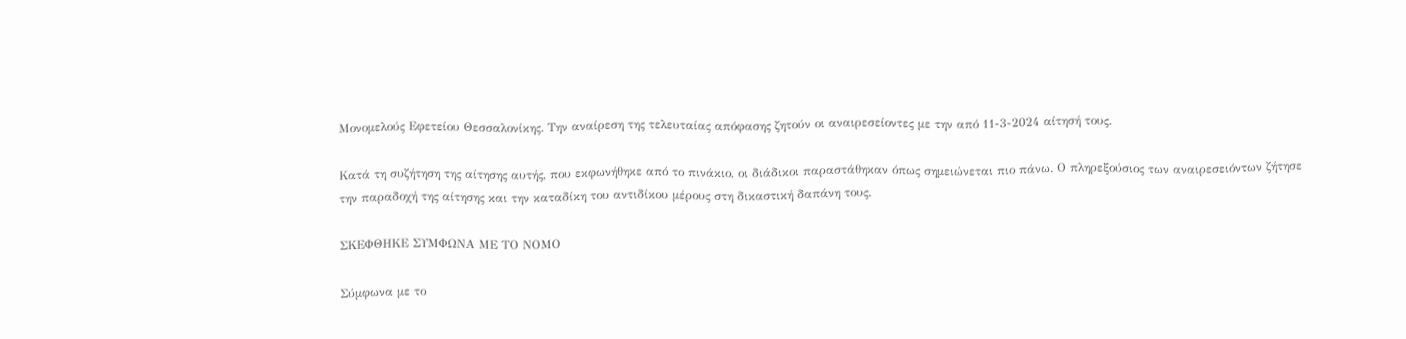Μονομελούς Εφετείου Θεσσαλονίκης. Την αναίρεση της τελευταίας απόφασης ζητούν οι αναιρεσείοντες με την από 11-3-2024 αίτησή τους.

Κατά τη συζήτηση της αίτησης αυτής, που εκφωνήθηκε από το πινάκιο, οι διάδικοι παραστάθηκαν όπως σημειώνεται πιο πάνω. Ο πληρεξούσιος των αναιρεσειόντων ζήτησε την παραδοχή της αίτησης και την καταδίκη του αντιδίκου μέρους στη δικαστική δαπάνη τους.

ΣΚΕΦΘΗΚΕ ΣΥΜΦΩΝΑ ΜΕ ΤΟ ΝΟΜΟ

Σύμφωνα με το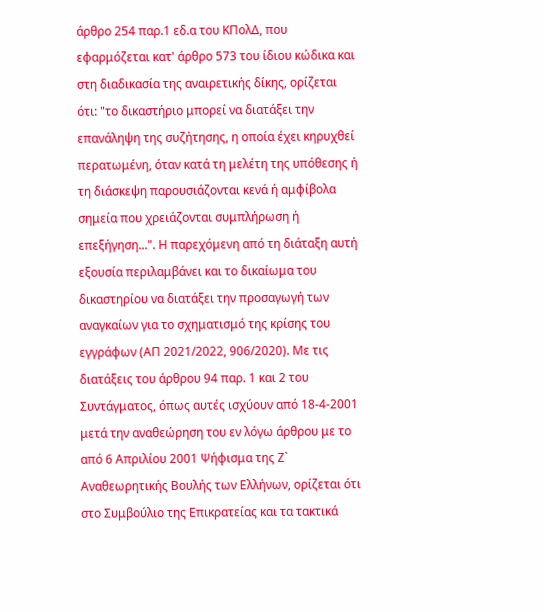άρθρο 254 παρ.1 εδ.α του ΚΠολΔ, που εφαρμόζεται κατ' άρθρο 573 του ίδιου κώδικα και στη διαδικασία της αναιρετικής δίκης, ορίζεται ότι: "το δικαστήριο μπορεί να διατάξει την επανάληψη της συζήτησης, η οποία έχει κηρυχθεί περατωμένη, όταν κατά τη μελέτη της υπόθεσης ή τη διάσκεψη παρουσιάζονται κενά ή αμφίβολα σημεία που χρειάζονται συμπλήρωση ή επεξήγηση...". Η παρεχόμενη από τη διάταξη αυτή εξουσία περιλαμβάνει και το δικαίωμα του δικαστηρίου να διατάξει την προσαγωγή των αναγκαίων για το σχηματισμό της κρίσης του εγγράφων (ΑΠ 2021/2022, 906/2020). Με τις διατάξεις του άρθρου 94 παρ. 1 και 2 του Συντάγματος, όπως αυτές ισχύουν από 18-4-2001 μετά την αναθεώρηση του εν λόγω άρθρου με το από 6 Απριλίου 2001 Ψήφισμα της Ζ` Αναθεωρητικής Βουλής των Ελλήνων, ορίζεται ότι στο Συμβούλιο της Επικρατείας και τα τακτικά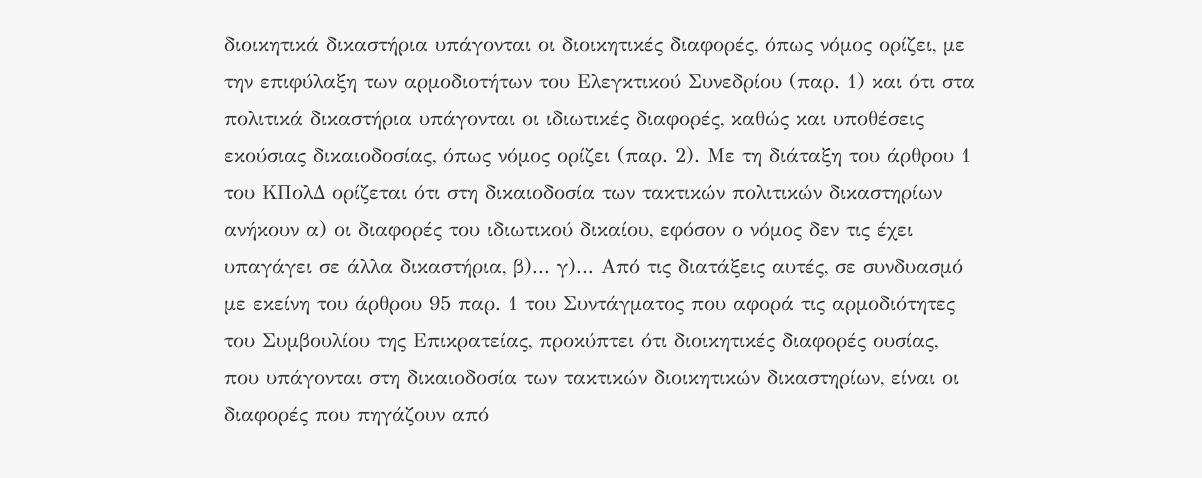διοικητικά δικαστήρια υπάγονται οι διοικητικές διαφορές, όπως νόμος ορίζει, με την επιφύλαξη των αρμοδιοτήτων του Ελεγκτικού Συνεδρίου (παρ. 1) και ότι στα πολιτικά δικαστήρια υπάγονται οι ιδιωτικές διαφορές, καθώς και υποθέσεις εκούσιας δικαιοδοσίας, όπως νόμος ορίζει (παρ. 2). Με τη διάταξη του άρθρου 1 του ΚΠολΔ ορίζεται ότι στη δικαιοδοσία των τακτικών πολιτικών δικαστηρίων ανήκουν α) οι διαφορές του ιδιωτικού δικαίου, εφόσον ο νόμος δεν τις έχει υπαγάγει σε άλλα δικαστήρια, β)... γ)... Από τις διατάξεις αυτές, σε συνδυασμό με εκείνη του άρθρου 95 παρ. 1 του Συντάγματος που αφορά τις αρμοδιότητες του Συμβουλίου της Επικρατείας, προκύπτει ότι διοικητικές διαφορές ουσίας, που υπάγονται στη δικαιοδοσία των τακτικών διοικητικών δικαστηρίων, είναι οι διαφορές που πηγάζουν από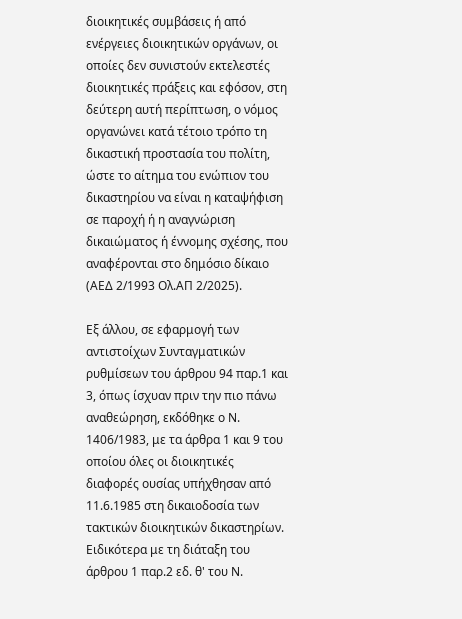διοικητικές συμβάσεις ή από ενέργειες διοικητικών οργάνων, οι οποίες δεν συνιστούν εκτελεστές διοικητικές πράξεις και εφόσον, στη δεύτερη αυτή περίπτωση, ο νόμος οργανώνει κατά τέτοιο τρόπο τη δικαστική προστασία του πολίτη, ώστε το αίτημα του ενώπιον του δικαστηρίου να είναι η καταψήφιση σε παροχή ή η αναγνώριση δικαιώματος ή έννομης σχέσης, που αναφέρονται στο δημόσιο δίκαιο (ΑΕΔ 2/1993 Ολ.ΑΠ 2/2025).

Εξ άλλου, σε εφαρμογή των αντιστοίχων Συνταγματικών ρυθμίσεων του άρθρου 94 παρ.1 και 3, όπως ίσχυαν πριν την πιο πάνω αναθεώρηση, εκδόθηκε ο Ν. 1406/1983, με τα άρθρα 1 και 9 του οποίου όλες οι διοικητικές διαφορές ουσίας υπήχθησαν από 11.6.1985 στη δικαιοδοσία των τακτικών διοικητικών δικαστηρίων. Ειδικότερα με τη διάταξη του άρθρου 1 παρ.2 εδ. θ' του Ν.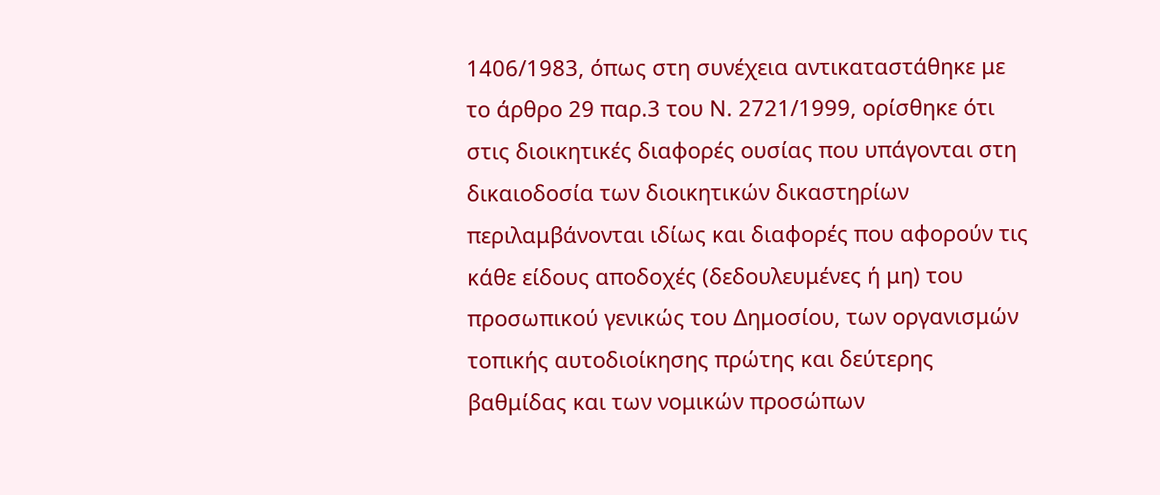1406/1983, όπως στη συνέχεια αντικαταστάθηκε με το άρθρο 29 παρ.3 του Ν. 2721/1999, ορίσθηκε ότι στις διοικητικές διαφορές ουσίας που υπάγονται στη δικαιοδοσία των διοικητικών δικαστηρίων περιλαμβάνονται ιδίως και διαφορές που αφορούν τις κάθε είδους αποδοχές (δεδουλευμένες ή μη) του προσωπικού γενικώς του Δημοσίου, των οργανισμών τοπικής αυτοδιοίκησης πρώτης και δεύτερης βαθμίδας και των νομικών προσώπων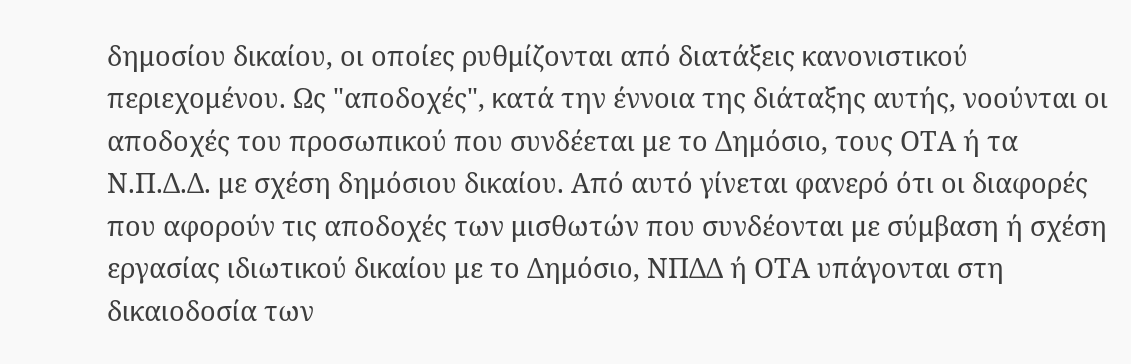δημοσίου δικαίου, οι οποίες ρυθμίζονται από διατάξεις κανονιστικού περιεχομένου. Ως "αποδοχές", κατά την έννοια της διάταξης αυτής, νοούνται οι αποδοχές του προσωπικού που συνδέεται με το Δημόσιο, τους ΟΤΑ ή τα Ν.Π.Δ.Δ. με σχέση δημόσιου δικαίου. Από αυτό γίνεται φανερό ότι οι διαφορές που αφορούν τις αποδοχές των μισθωτών που συνδέονται με σύμβαση ή σχέση εργασίας ιδιωτικού δικαίου με το Δημόσιο, ΝΠΔΔ ή ΟΤΑ υπάγονται στη δικαιοδοσία των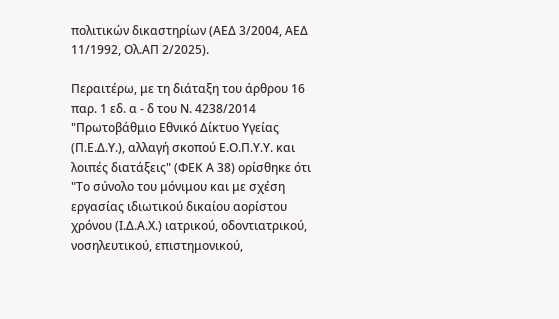πολιτικών δικαστηρίων (ΑΕΔ 3/2004, ΑΕΔ 11/1992, Ολ.ΑΠ 2/2025).

Περαιτέρω, με τη διάταξη του άρθρου 16 παρ. 1 εδ. α - δ του Ν. 4238/2014 "Πρωτοβάθμιο Εθνικό Δίκτυο Υγείας (Π.Ε.Δ.Υ.), αλλαγή σκοπού Ε.Ο.Π.Υ.Υ. και λοιπές διατάξεις" (ΦΕΚ Α 38) ορίσθηκε ότι "Το σύνολο του μόνιμου και με σχέση εργασίας ιδιωτικού δικαίου αορίστου χρόνου (Ι.Δ.Α.Χ.) ιατρικού, οδοντιατρικού, νοσηλευτικού, επιστημονικού,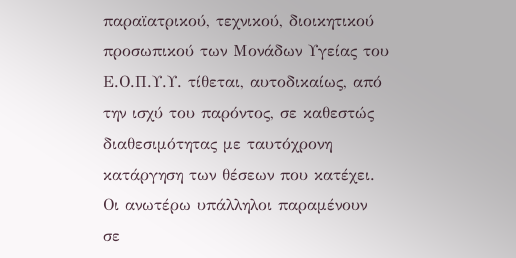παραϊατρικού, τεχνικού, διοικητικού προσωπικού των Μονάδων Υγείας του Ε.Ο.Π.Υ.Υ. τίθεται, αυτοδικαίως, από την ισχύ του παρόντος, σε καθεστώς διαθεσιμότητας με ταυτόχρονη κατάργηση των θέσεων που κατέχει. Οι ανωτέρω υπάλληλοι παραμένουν σε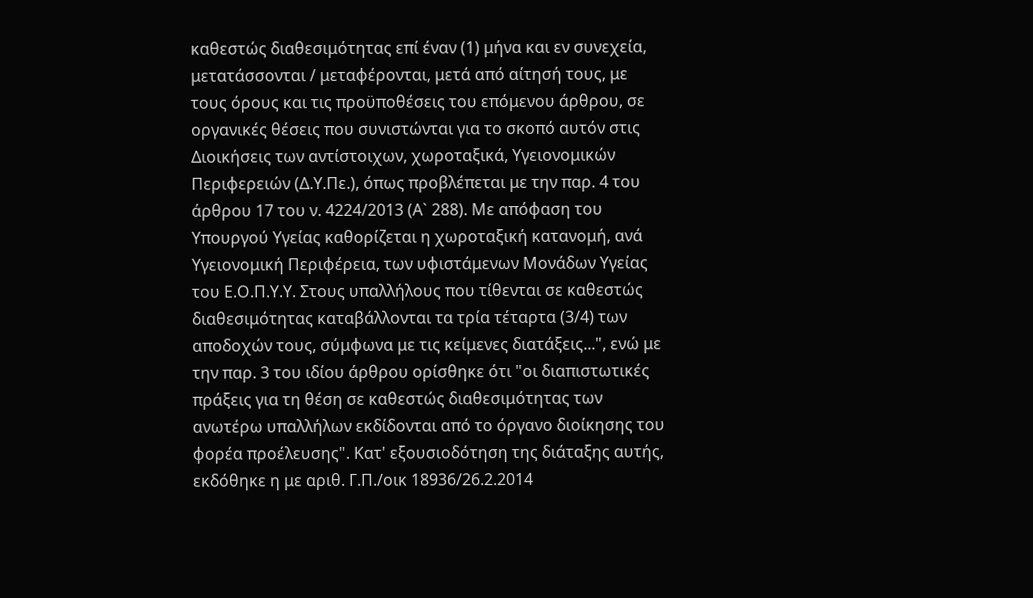καθεστώς διαθεσιμότητας επί έναν (1) μήνα και εν συνεχεία, μετατάσσονται / μεταφέρονται, μετά από αίτησή τους, με τους όρους και τις προϋποθέσεις του επόμενου άρθρου, σε οργανικές θέσεις που συνιστώνται για το σκοπό αυτόν στις Διοικήσεις των αντίστοιχων, χωροταξικά, Υγειονομικών Περιφερειών (Δ.Υ.Πε.), όπως προβλέπεται με την παρ. 4 του άρθρου 17 του ν. 4224/2013 (Α` 288). Με απόφαση του Υπουργού Υγείας καθορίζεται η χωροταξική κατανομή, ανά Υγειονομική Περιφέρεια, των υφιστάμενων Μονάδων Υγείας του Ε.Ο.Π.Υ.Υ. Στους υπαλλήλους που τίθενται σε καθεστώς διαθεσιμότητας καταβάλλονται τα τρία τέταρτα (3/4) των αποδοχών τους, σύμφωνα με τις κείμενες διατάξεις...", ενώ με την παρ. 3 του ιδίου άρθρου ορίσθηκε ότι "οι διαπιστωτικές πράξεις για τη θέση σε καθεστώς διαθεσιμότητας των ανωτέρω υπαλλήλων εκδίδονται από το όργανο διοίκησης του φορέα προέλευσης". Κατ' εξουσιοδότηση της διάταξης αυτής, εκδόθηκε η με αριθ. Γ.Π./οικ 18936/26.2.2014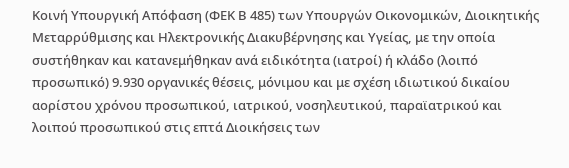Κοινή Υπουργική Απόφαση (ΦΕΚ Β 485) των Υπουργών Οικονομικών, Διοικητικής Μεταρρύθμισης και Ηλεκτρονικής Διακυβέρνησης και Υγείας, με την οποία συστήθηκαν και κατανεμήθηκαν ανά ειδικότητα (ιατροί) ή κλάδο (λοιπό προσωπικό) 9.930 οργανικές θέσεις, μόνιμου και με σχέση ιδιωτικού δικαίου αορίστου χρόνου προσωπικού, ιατρικού, νοσηλευτικού, παραϊατρικού και λοιπού προσωπικού στις επτά Διοικήσεις των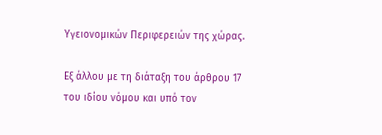Υγειονομικών Περιφερειών της χώρας.

Εξ άλλου με τη διάταξη του άρθρου 17 του ιδίου νόμου και υπό τον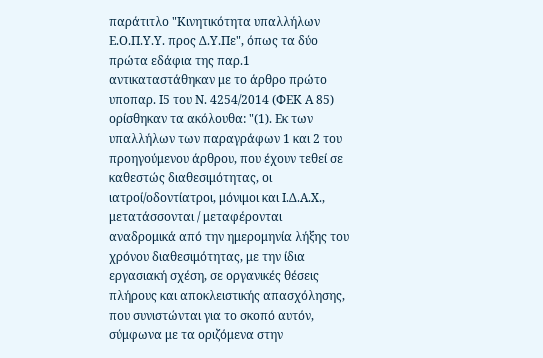παράτιτλο "Κινητικότητα υπαλλήλων Ε.Ο.Π.Υ.Υ. προς Δ.Υ.Πε", όπως τα δύο πρώτα εδάφια της παρ.1 αντικαταστάθηκαν με το άρθρο πρώτο υποπαρ. Ι5 του Ν. 4254/2014 (ΦΕΚ Α 85) ορίσθηκαν τα ακόλουθα: "(1). Εκ των υπαλλήλων των παραγράφων 1 και 2 του προηγούμενου άρθρου, που έχουν τεθεί σε καθεστώς διαθεσιμότητας, οι ιατροί/οδοντίατροι, μόνιμοι και Ι.Δ.Α.Χ., μετατάσσονται / μεταφέρονται αναδρομικά από την ημερομηνία λήξης του χρόνου διαθεσιμότητας, με την ίδια εργασιακή σχέση, σε οργανικές θέσεις πλήρους και αποκλειστικής απασχόλησης, που συνιστώνται για το σκοπό αυτόν, σύμφωνα με τα οριζόμενα στην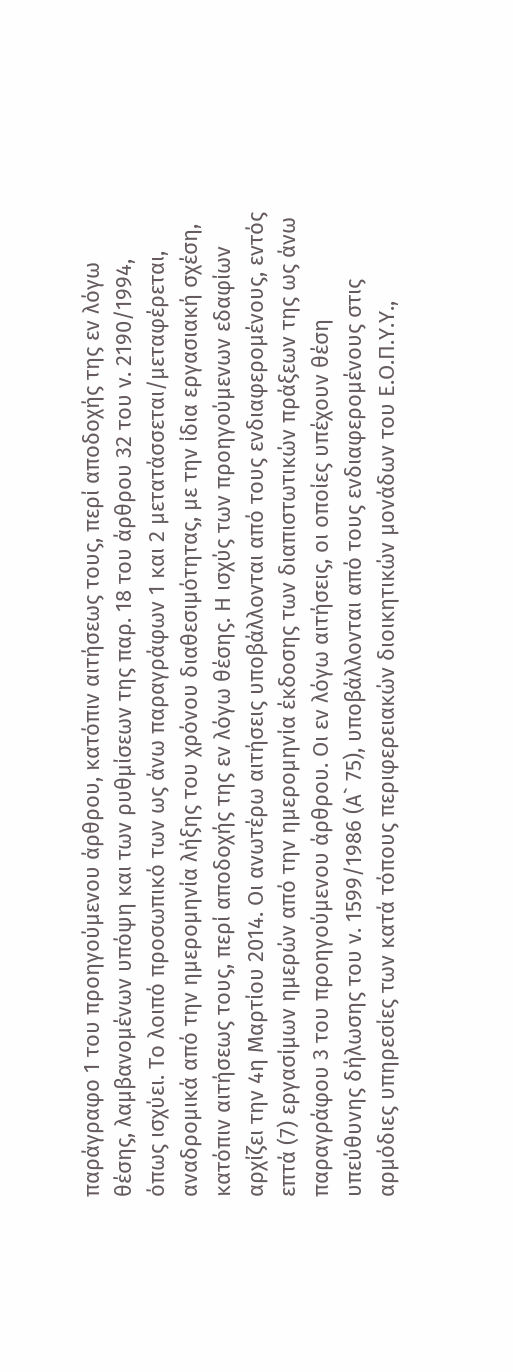παράγραφο 1 του προηγούμενου άρθρου, κατόπιν αιτήσεως τους, περί αποδοχής της εν λόγω θέσης, λαμβανομένων υπόψη και των ρυθμίσεων της παρ. 18 του άρθρου 32 του ν. 2190/1994, όπως ισχύει. Το λοιπό προσωπικό των ως άνω παραγράφων 1 και 2 μετατάσσεται/μεταφέρεται, αναδρομικά από την ημερομηνία λήξης του χρόνου διαθεσιμότητας, με την ίδια εργασιακή σχέση, κατόπιν αιτήσεως τους, περί αποδοχής της εν λόγω θέσης. Η ισχύς των προηγούμενων εδαφίων αρχίζει την 4η Μαρτίου 2014. Οι ανωτέρω αιτήσεις υποβάλλονται από τους ενδιαφερομένους, εντός επτά (7) εργασίμων ημερών από την ημερομηνία έκδοσης των διαπιστωτικών πράξεων της ως άνω παραγράφου 3 του προηγούμενου άρθρου. Οι εν λόγω αιτήσεις, οι οποίες υπέχουν θέση υπεύθυνης δήλωσης του ν. 1599/1986 (Α` 75), υποβάλλονται από τους ενδιαφερομένους στις αρμόδιες υπηρεσίες των κατά τόπους περιφερειακών διοικητικών μονάδων του Ε.Ο.Π.Υ.Υ.,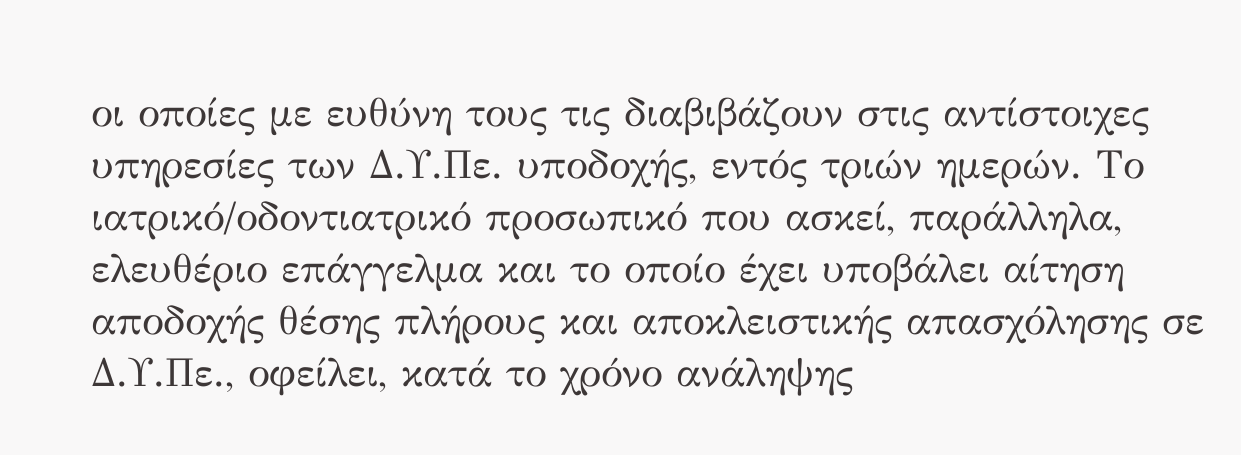οι οποίες με ευθύνη τους τις διαβιβάζουν στις αντίστοιχες υπηρεσίες των Δ.Υ.Πε. υποδοχής, εντός τριών ημερών. Το ιατρικό/οδοντιατρικό προσωπικό που ασκεί, παράλληλα, ελευθέριο επάγγελμα και το οποίο έχει υποβάλει αίτηση αποδοχής θέσης πλήρους και αποκλειστικής απασχόλησης σε Δ.Υ.Πε., οφείλει, κατά το χρόνο ανάληψης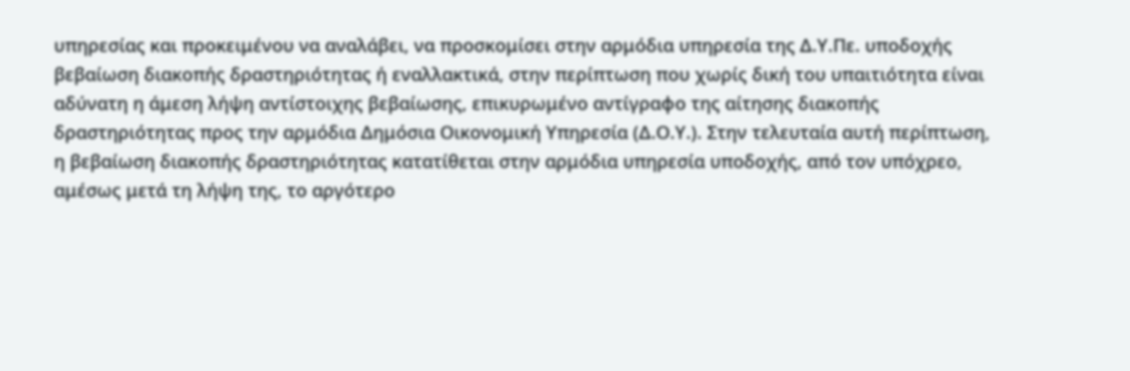υπηρεσίας και προκειμένου να αναλάβει, να προσκομίσει στην αρμόδια υπηρεσία της Δ.Υ.Πε. υποδοχής βεβαίωση διακοπής δραστηριότητας ή εναλλακτικά, στην περίπτωση που χωρίς δική του υπαιτιότητα είναι αδύνατη η άμεση λήψη αντίστοιχης βεβαίωσης, επικυρωμένο αντίγραφο της αίτησης διακοπής δραστηριότητας προς την αρμόδια Δημόσια Οικονομική Υπηρεσία (Δ.Ο.Υ.). Στην τελευταία αυτή περίπτωση, η βεβαίωση διακοπής δραστηριότητας κατατίθεται στην αρμόδια υπηρεσία υποδοχής, από τον υπόχρεο, αμέσως μετά τη λήψη της, το αργότερο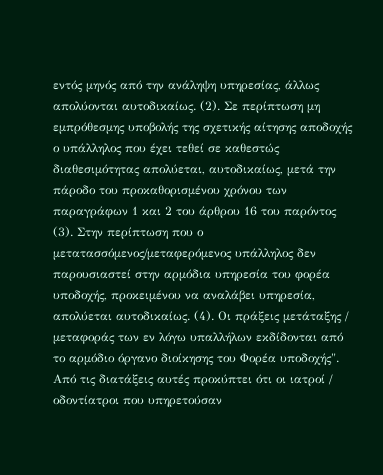εντός μηνός από την ανάληψη υπηρεσίας, άλλως απολύονται αυτοδικαίως. (2). Σε περίπτωση μη εμπρόθεσμης υποβολής της σχετικής αίτησης αποδοχής ο υπάλληλος που έχει τεθεί σε καθεστώς διαθεσιμότητας απολύεται, αυτοδικαίως, μετά την πάροδο του προκαθορισμένου χρόνου των παραγράφων 1 και 2 του άρθρου 16 του παρόντος (3). Στην περίπτωση που ο μετατασσόμενος/μεταφερόμενος υπάλληλος δεν παρουσιαστεί στην αρμόδια υπηρεσία του φορέα υποδοχής, προκειμένου να αναλάβει υπηρεσία, απολύεται αυτοδικαίως. (4). Οι πράξεις μετάταξης / μεταφοράς των εν λόγω υπαλλήλων εκδίδονται από το αρμόδιο όργανο διοίκησης του Φορέα υποδοχής". Από τις διατάξεις αυτές προκύπτει ότι οι ιατροί / οδοντίατροι που υπηρετούσαν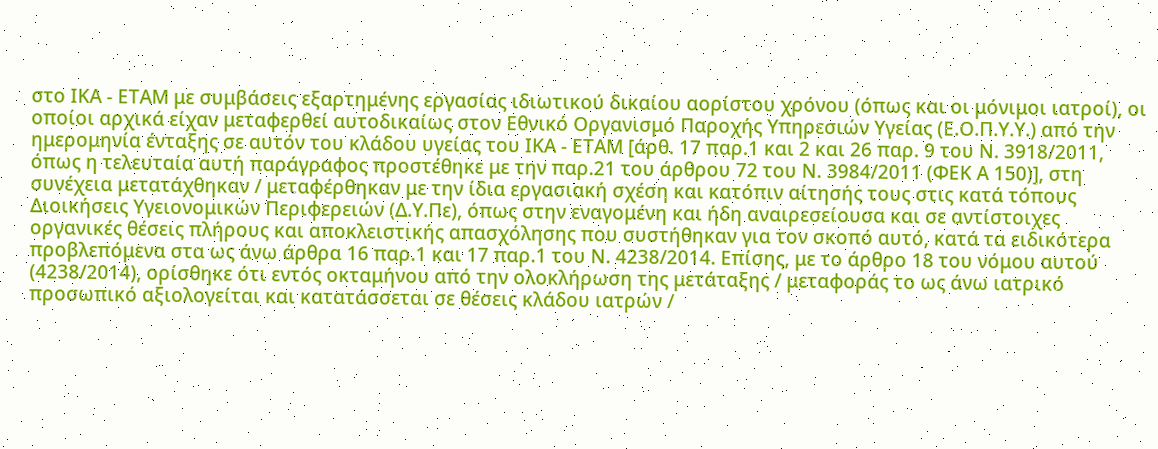στο ΙΚΑ - ΕΤΑΜ με συμβάσεις εξαρτημένης εργασίας ιδιωτικού δικαίου αορίστου χρόνου (όπως και οι μόνιμοι ιατροί), οι οποίοι αρχικά είχαν μεταφερθεί αυτοδικαίως στον Εθνικό Οργανισμό Παροχής Υπηρεσιών Υγείας (Ε.Ο.Π.Υ.Υ.) από την ημερομηνία ένταξης σε αυτόν του κλάδου υγείας του ΙΚΑ - ΕΤΑΜ [άρθ. 17 παρ.1 και 2 και 26 παρ. 9 του Ν. 3918/2011, όπως η τελευταία αυτή παράγραφος προστέθηκε με την παρ.21 του άρθρου 72 του Ν. 3984/2011 (ΦΕΚ Α 150)], στη συνέχεια μετατάχθηκαν / μεταφέρθηκαν με την ίδια εργασιακή σχέση και κατόπιν αίτησής τους στις κατά τόπους Διοικήσεις Υγειονομικών Περιφερειών (Δ.Υ.Πε), όπως στην εναγομένη και ήδη αναιρεσείουσα και σε αντίστοιχες οργανικές θέσεις πλήρους και αποκλειστικής απασχόλησης που συστήθηκαν για τον σκοπό αυτό, κατά τα ειδικότερα προβλεπόμενα στα ως άνω άρθρα 16 παρ.1 και 17 παρ.1 του Ν. 4238/2014. Επίσης, με το άρθρο 18 του νόμου αυτού (4238/2014), ορίσθηκε ότι εντός οκταμήνου από την ολοκλήρωση της μετάταξης / μεταφοράς το ως άνω ιατρικό προσωπικό αξιολογείται και κατατάσσεται σε θέσεις κλάδου ιατρών /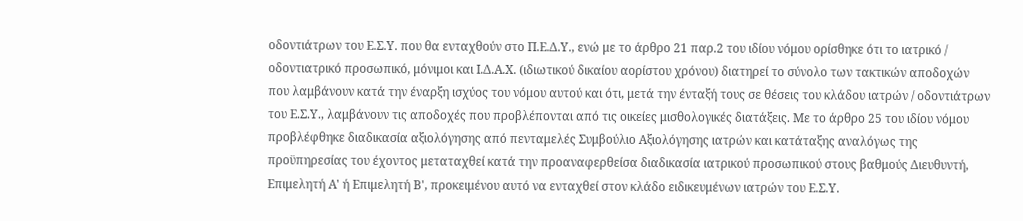οδοντιάτρων του Ε.Σ.Υ. που θα ενταχθούν στο Π.Ε.Δ.Υ., ενώ με το άρθρο 21 παρ.2 του ιδίου νόμου ορίσθηκε ότι το ιατρικό / οδοντιατρικό προσωπικό, μόνιμοι και Ι.Δ.Α.Χ. (ιδιωτικού δικαίου αορίστου χρόνου) διατηρεί το σύνολο των τακτικών αποδοχών που λαμβάνουν κατά την έναρξη ισχύος του νόμου αυτού και ότι, μετά την ένταξή τους σε θέσεις του κλάδου ιατρών / οδοντιάτρων του Ε.Σ.Υ., λαμβάνουν τις αποδοχές που προβλέπονται από τις οικείες μισθολογικές διατάξεις. Με το άρθρο 25 του ιδίου νόμου προβλέφθηκε διαδικασία αξιολόγησης από πενταμελές Συμβούλιο Αξιολόγησης ιατρών και κατάταξης αναλόγως της προϋπηρεσίας του έχοντος μεταταχθεί κατά την προαναφερθείσα διαδικασία ιατρικού προσωπικού στους βαθμούς Διευθυντή, Επιμελητή Α' ή Επιμελητή Β', προκειμένου αυτό να ενταχθεί στον κλάδο ειδικευμένων ιατρών του Ε.Σ.Υ.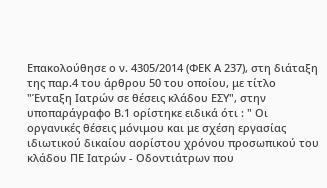Επακολούθησε ο ν. 4305/2014 (ΦΕΚ Α 237), στη διάταξη της παρ.4 του άρθρου 50 του οποίου, με τίτλο "Ένταξη Ιατρών σε θέσεις κλάδου ΕΣΥ", στην υποπαράγραφο Β.1 ορίστηκε ειδικά ότι : " Οι οργανικές θέσεις μόνιμου και με σχέση εργασίας ιδιωτικού δικαίου αορίστου χρόνου προσωπικού του κλάδου ΠΕ Ιατρών - Οδοντιάτρων που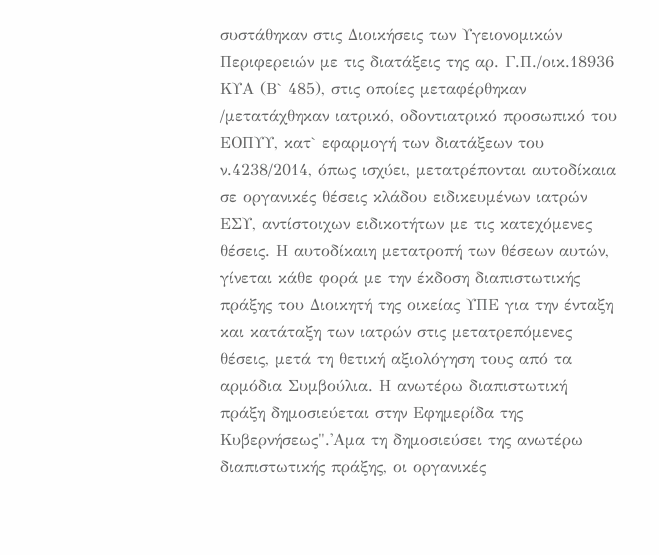συστάθηκαν στις Διοικήσεις των Υγειονομικών Περιφερειών με τις διατάξεις της αρ. Γ.Π./οικ.18936 ΚΥΑ (Β` 485), στις οποίες μεταφέρθηκαν /μετατάχθηκαν ιατρικό, οδοντιατρικό προσωπικό του ΕΟΠΥΥ, κατ` εφαρμογή των διατάξεων του ν.4238/2014, όπως ισχύει, μετατρέπονται αυτοδίκαια σε οργανικές θέσεις κλάδου ειδικευμένων ιατρών ΕΣΥ, αντίστοιχων ειδικοτήτων με τις κατεχόμενες θέσεις. Η αυτοδίκαιη μετατροπή των θέσεων αυτών, γίνεται κάθε φορά με την έκδοση διαπιστωτικής πράξης του Διοικητή της οικείας ΥΠΕ για την ένταξη και κατάταξη των ιατρών στις μετατρεπόμενες θέσεις, μετά τη θετική αξιολόγηση τους από τα αρμόδια Συμβούλια. Η ανωτέρω διαπιστωτική πράξη δημοσιεύεται στην Εφημερίδα της Κυβερνήσεως".'Αμα τη δημοσιεύσει της ανωτέρω διαπιστωτικής πράξης, οι οργανικές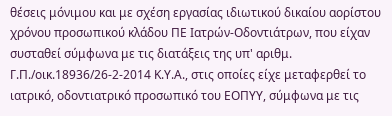θέσεις μόνιμου και με σχέση εργασίας ιδιωτικού δικαίου αορίστου χρόνου προσωπικού κλάδου ΠΕ Ιατρών-Οδοντιάτρων, που είχαν συσταθεί σύμφωνα με τις διατάξεις της υπ' αριθμ. Γ.Π./οικ.18936/26-2-2014 Κ.Υ.Α., στις οποίες είχε μεταφερθεί το ιατρικό, οδοντιατρικό προσωπικό του ΕΟΠΥΥ, σύμφωνα με τις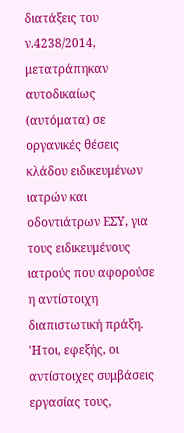διατάξεις του ν.4238/2014, μετατράπηκαν αυτοδικαίως (αυτόματα) σε οργανικές θέσεις κλάδου ειδικευμένων ιατρών και οδοντιάτρων ΕΣΥ, για τους ειδικευμένους ιατρούς που αφορούσε η αντίστοιχη διαπιστωτική πράξη. 'Ητοι, εφεξής, οι αντίστοιχες συμβάσεις εργασίας τους,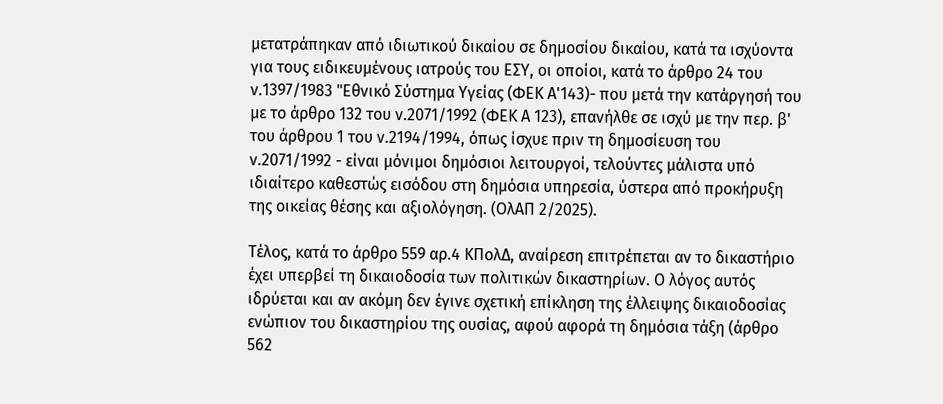μετατράπηκαν από ιδιωτικού δικαίου σε δημοσίου δικαίου, κατά τα ισχύοντα για τους ειδικευμένους ιατρούς του ΕΣΥ, οι οποίοι, κατά το άρθρο 24 του ν.1397/1983 "Εθνικό Σύστημα Υγείας (ΦΕΚ Α'143)- που μετά την κατάργησή του με το άρθρο 132 του ν.2071/1992 (ΦΕΚ Α 123), επανήλθε σε ισχύ με την περ. β' του άρθρου 1 του ν.2194/1994, όπως ίσχυε πριν τη δημοσίευση του ν.2071/1992 - είναι μόνιμοι δημόσιοι λειτουργοί, τελούντες μάλιστα υπό ιδιαίτερο καθεστώς εισόδου στη δημόσια υπηρεσία, ύστερα από προκήρυξη της οικείας θέσης και αξιολόγηση. (ΟλΑΠ 2/2025).

Τέλος, κατά το άρθρο 559 αρ.4 ΚΠολΔ, αναίρεση επιτρέπεται αν το δικαστήριο έχει υπερβεί τη δικαιοδοσία των πολιτικών δικαστηρίων. Ο λόγος αυτός ιδρύεται και αν ακόμη δεν έγινε σχετική επίκληση της έλλειψης δικαιοδοσίας ενώπιον του δικαστηρίου της ουσίας, αφού αφορά τη δημόσια τάξη (άρθρο 562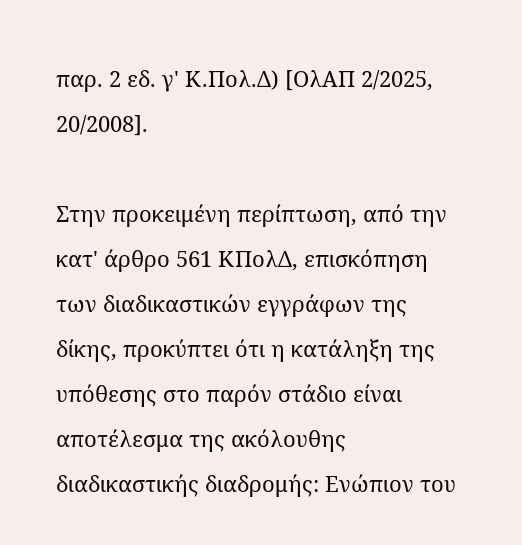παρ. 2 εδ. γ' Κ.Πολ.Δ) [ΟλΑΠ 2/2025, 20/2008].

Στην προκειμένη περίπτωση, από την κατ' άρθρο 561 ΚΠολΔ, επισκόπηση των διαδικαστικών εγγράφων της δίκης, προκύπτει ότι η κατάληξη της υπόθεσης στο παρόν στάδιο είναι αποτέλεσμα της ακόλουθης διαδικαστικής διαδρομής: Ενώπιον του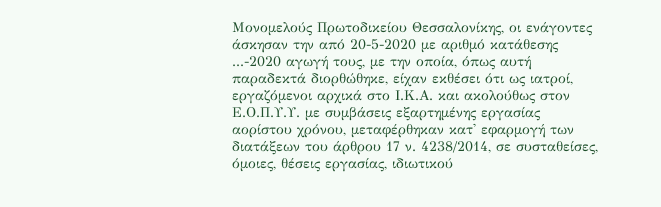Μονομελούς Πρωτοδικείου Θεσσαλονίκης, οι ενάγοντες άσκησαν την από 20-5-2020 με αριθμό κατάθεσης ...-2020 αγωγή τους, με την οποία, όπως αυτή παραδεκτά διορθώθηκε, είχαν εκθέσει ότι ως ιατροί, εργαζόμενοι αρχικά στο Ι.Κ.Α. και ακολούθως στον Ε.Ο.Π.Υ.Υ. με συμβάσεις εξαρτημένης εργασίας αορίστου χρόνου, μεταφέρθηκαν κατ' εφαρμογή των διατάξεων του άρθρου 17 ν. 4238/2014, σε συσταθείσες, όμοιες, θέσεις εργασίας, ιδιωτικού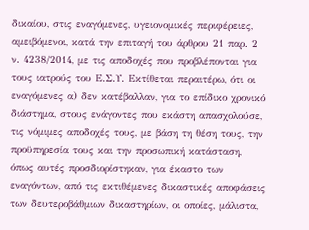δικαίου, στις εναγόμενες, υγειονομικές περιφέρειες, αμειβόμενοι, κατά την επιταγή του άρθρου 21 παρ. 2 ν. 4238/2014, με τις αποδοχές που προβλέπονται για τους ιατρούς του Ε.Σ.Υ. Εκτίθεται περαιτέρω, ότι οι εναγόμενες α) δεν κατέβαλλαν, για το επίδικο χρονικό διάστημα, στους ενάγοντες που εκάστη απασχολούσε, τις νόμιμες αποδοχές τους, με βάση τη θέση τους, την προϋπηρεσία τους και την προσωπική κατάσταση, όπως αυτές προσδιορίστηκαν, για έκαστο των εναγόντων, από τις εκτιθέμενες δικαστικές αποφάσεις των δευτεροβάθμιων δικαστηρίων, οι οποίες, μάλιστα,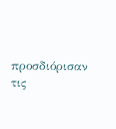προσδιόρισαν τις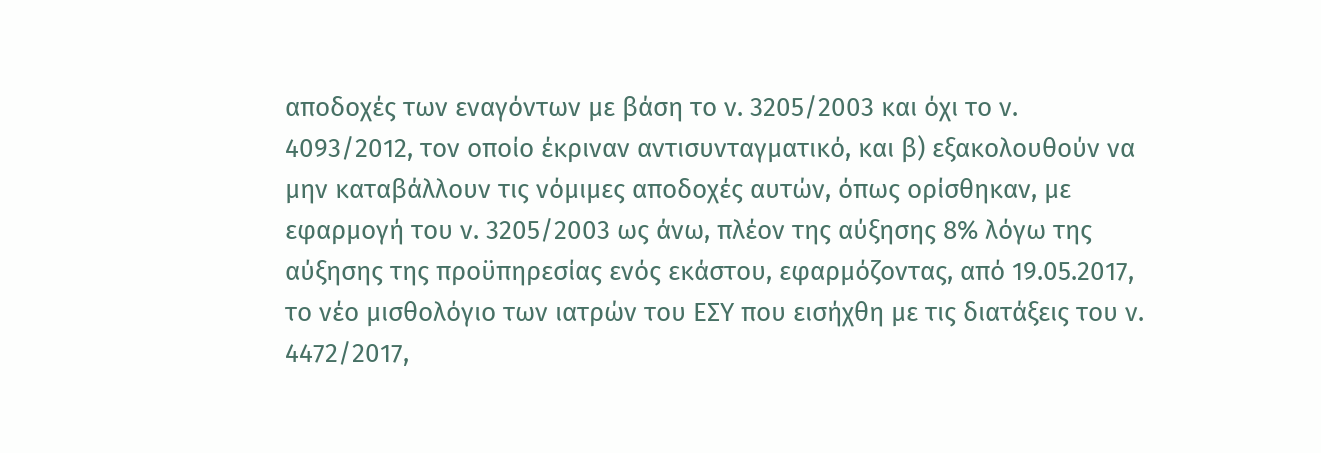αποδοχές των εναγόντων με βάση το ν. 3205/2003 και όχι το ν. 4093/2012, τον οποίο έκριναν αντισυνταγματικό, και β) εξακολουθούν να μην καταβάλλουν τις νόμιμες αποδοχές αυτών, όπως ορίσθηκαν, με εφαρμογή του ν. 3205/2003 ως άνω, πλέον της αύξησης 8% λόγω της αύξησης της προϋπηρεσίας ενός εκάστου, εφαρμόζοντας, από 19.05.2017, το νέο μισθολόγιο των ιατρών του ΕΣΥ που εισήχθη με τις διατάξεις του ν. 4472/2017,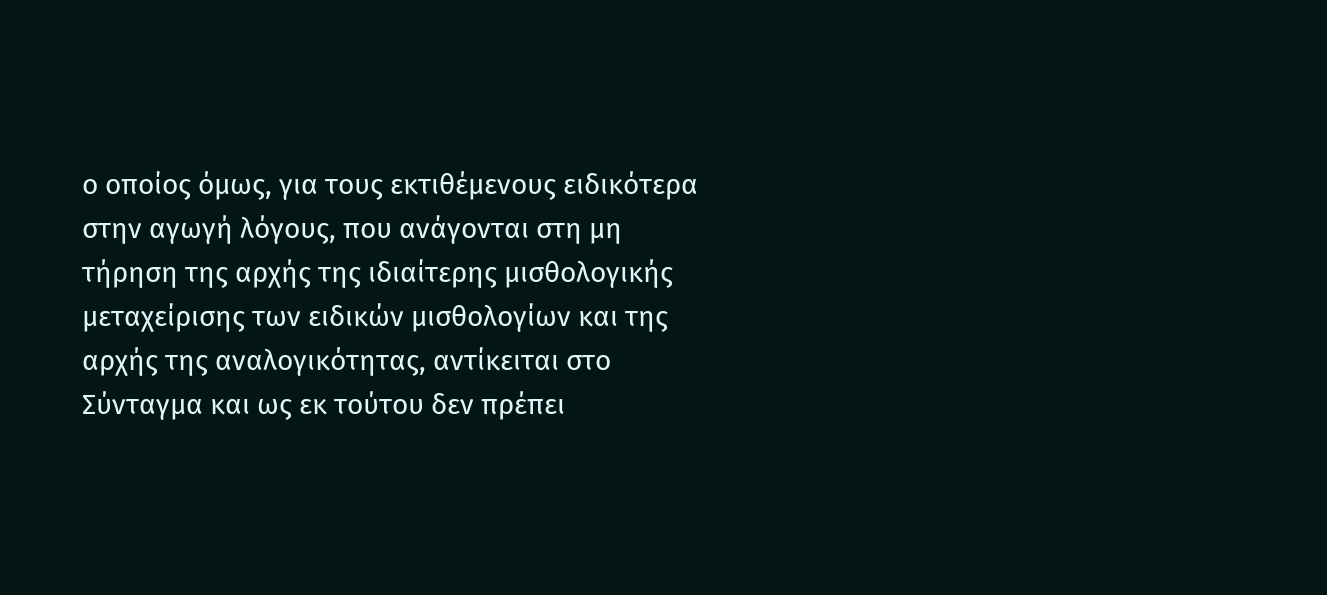ο οποίος όμως, για τους εκτιθέμενους ειδικότερα στην αγωγή λόγους, που ανάγονται στη μη τήρηση της αρχής της ιδιαίτερης μισθολογικής μεταχείρισης των ειδικών μισθολογίων και της αρχής της αναλογικότητας, αντίκειται στο Σύνταγμα και ως εκ τούτου δεν πρέπει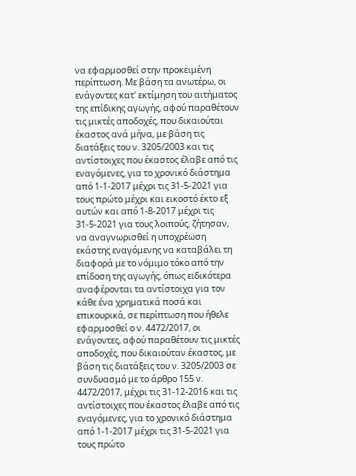να εφαρμοσθεί στην προκειμένη περίπτωση. Με βάση τα ανωτέρω, οι ενάγοντες κατ' εκτίμηση του αιτήματος της επίδικης αγωγής, αφού παραθέτουν τις μικτές αποδοχές, που δικαιούται έκαστος ανά μήνα, με βάση τις διατάξεις του ν. 3205/2003 και τις αντίστοιχες που έκαστος έλαβε από τις εναγόμενες, για το χρονικό διάστημα από 1-1-2017 μέχρι τις 31-5-2021 για τους πρώτο μέχρι και εικοστό έκτο εξ αυτών και από 1-8-2017 μέχρι τις 31-5-2021 για τους λοιπούς, ζήτησαν, να αναγνωρισθεί η υποχρέωση εκάστης εναγόμενης να καταβάλει τη διαφορά με το νόμιμο τόκο από την επίδοση της αγωγής, όπως ειδικότερα αναφέρονται τα αντίστοιχα για τον κάθε ένα χρηματικά ποσά και επικουρικά, σε περίπτωση που ήθελε εφαρμοσθεί ο ν. 4472/2017, οι ενάγοντες, αφού παραθέτουν τις μικτές αποδοχές, που δικαιούταν έκαστος, με βάση τις διατάξεις του ν. 3205/2003 σε συνδυασμό με το άρθρο 155 ν. 4472/2017, μέχρι τις 31-12-2016 και τις αντίστοιχες που έκαστος έλαβε από τις εναγόμενες, για το χρονικό διάστημα από 1-1-2017 μέχρι τις 31-5-2021 για τους πρώτο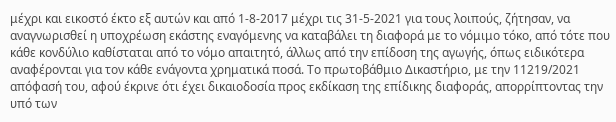μέχρι και εικοστό έκτο εξ αυτών και από 1-8-2017 μέχρι τις 31-5-2021 για τους λοιπούς, ζήτησαν, να αναγνωρισθεί η υποχρέωση εκάστης εναγόμενης να καταβάλει τη διαφορά με το νόμιμο τόκο, από τότε που κάθε κονδύλιο καθίσταται από το νόμο απαιτητό, άλλως από την επίδοση της αγωγής, όπως ειδικότερα αναφέρονται για τον κάθε ενάγοντα χρηματικά ποσά. Το πρωτοβάθμιο Δικαστήριο, με την 11219/2021 απόφασή του, αφού έκρινε ότι έχει δικαιοδοσία προς εκδίκαση της επίδικης διαφοράς, απορρίπτοντας την υπό των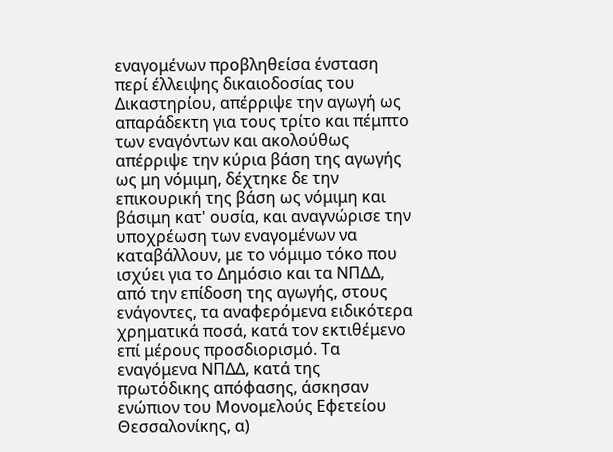εναγομένων προβληθείσα ένσταση περί έλλειψης δικαιοδοσίας του Δικαστηρίου, απέρριψε την αγωγή ως απαράδεκτη για τους τρίτο και πέμπτο των εναγόντων και ακολούθως απέρριψε την κύρια βάση της αγωγής ως μη νόμιμη, δέχτηκε δε την επικουρική της βάση ως νόμιμη και βάσιμη κατ' ουσία, και αναγνώρισε την υποχρέωση των εναγομένων να καταβάλλουν, με το νόμιμο τόκο που ισχύει για το Δημόσιο και τα ΝΠΔΔ, από την επίδοση της αγωγής, στους ενάγοντες, τα αναφερόμενα ειδικότερα χρηματικά ποσά, κατά τον εκτιθέμενο επί μέρους προσδιορισμό. Τα εναγόμενα ΝΠΔΔ, κατά της πρωτόδικης απόφασης, άσκησαν ενώπιον του Μονομελούς Εφετείου Θεσσαλονίκης, α)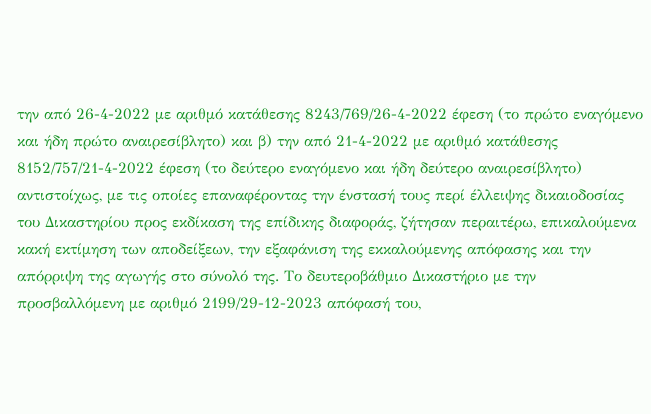την από 26-4-2022 με αριθμό κατάθεσης 8243/769/26-4-2022 έφεση (το πρώτο εναγόμενο και ήδη πρώτο αναιρεσίβλητο) και β) την από 21-4-2022 με αριθμό κατάθεσης 8152/757/21-4-2022 έφεση (το δεύτερο εναγόμενο και ήδη δεύτερο αναιρεσίβλητο) αντιστοίχως, με τις οποίες επαναφέροντας την ένστασή τους περί έλλειψης δικαιοδοσίας του Δικαστηρίου προς εκδίκαση της επίδικης διαφοράς, ζήτησαν περαιτέρω, επικαλούμενα κακή εκτίμηση των αποδείξεων, την εξαφάνιση της εκκαλούμενης απόφασης και την απόρριψη της αγωγής στο σύνολό της. Το δευτεροβάθμιο Δικαστήριο με την προσβαλλόμενη με αριθμό 2199/29-12-2023 απόφασή του,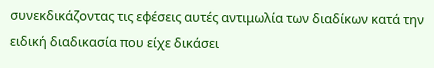συνεκδικάζοντας τις εφέσεις αυτές αντιμωλία των διαδίκων κατά την ειδική διαδικασία που είχε δικάσει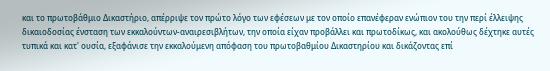και το πρωτοβάθμιο Δικαστήριο, απέρριψε τον πρώτο λόγο των εφέσεων με τον οποίο επανέφεραν ενώπιον του την περί έλλειψης δικαιοδοσίας ένσταση των εκκαλούντων-αναιρεσιβλήτων, την οποία είχαν προβάλλει και πρωτοδίκως, και ακολούθως δέχτηκε αυτές τυπικά και κατ' ουσία, εξαφάνισε την εκκαλούμενη απόφαση του πρωτοβαθμίου Δικαστηρίου και δικάζοντας επί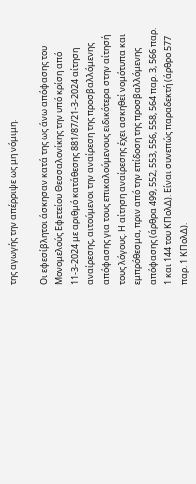της αγωγής την απέρριψε ως μη νόμιμη.

Οι εφεσίβλητοι άσκησαν κατά της ως άνω απόφασης του Μονομελούς Εφετείου Θεσσαλονίκης την υπό κρίση από 11-3-2024 με αριθμό κατάθεσης 881/87/21-3-2024 αίτηση αναίρεσης, αιτούμενοι την αναίρεση της προσβαλλόμενης απόφασης για τους επικαλούμενους ειδικότερα στην αίτησή τους λόγους. Η αίτηση αναίρεσης έχει ασκηθεί νομότυπα και εμπρόθεσμα, πριν από την επίδοση της προσβαλλόμενης απόφασης (άρθρα 499, 552, 553, 556, 558, 564 παρ. 3, 566 παρ. 1 και 144 του ΚΠολΔ). Είναι συνεπώς παραδεκτή (άρθρο 577 παρ. 1 ΚΠολΔ).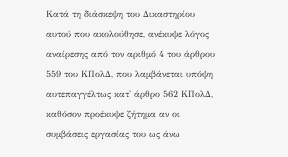Κατά τη διάσκεψη του Δικαστηρίου αυτού που ακολούθησε, ανέκυψε λόγος αναίρεσης από τον αριθμό 4 του άρθρου 559 του ΚΠολΔ, που λαμβάνεται υπόψη αυτεπαγγέλτως κατ' άρθρο 562 ΚΠολΔ, καθόσον προέκυψε ζήτημα αν οι συμβάσεις εργασίας του ως άνω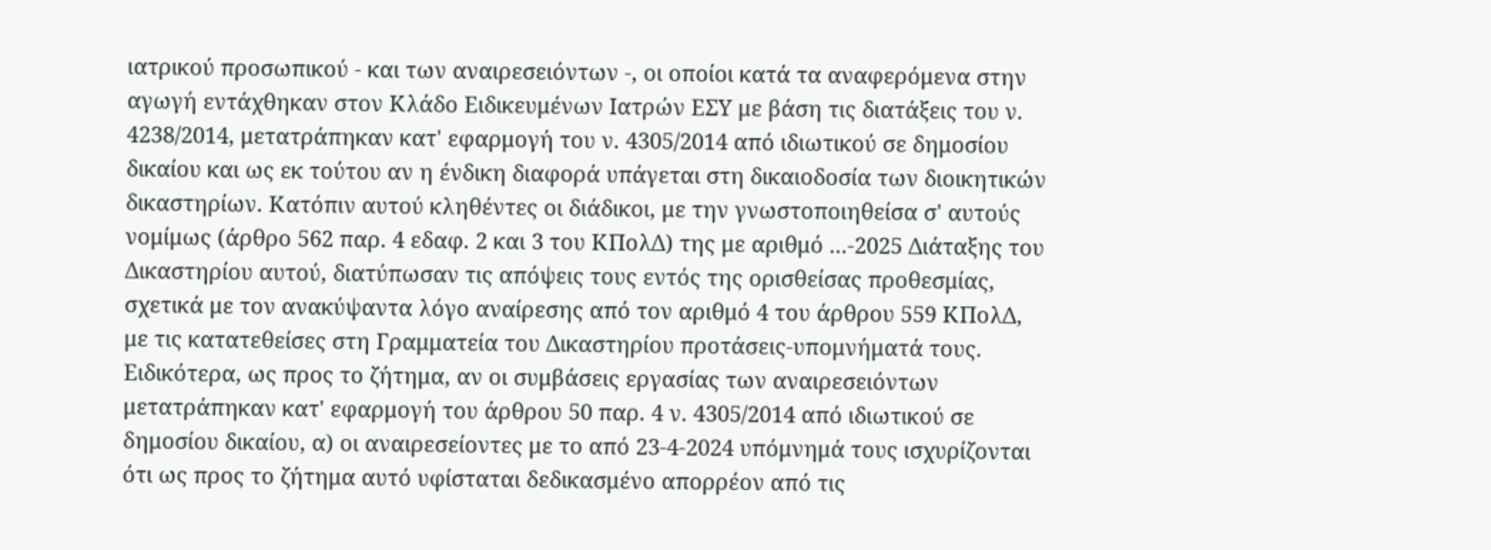ιατρικού προσωπικού - και των αναιρεσειόντων -, οι οποίοι κατά τα αναφερόμενα στην αγωγή εντάχθηκαν στον Κλάδο Ειδικευμένων Ιατρών ΕΣΥ με βάση τις διατάξεις του ν. 4238/2014, μετατράπηκαν κατ' εφαρμογή του ν. 4305/2014 από ιδιωτικού σε δημοσίου δικαίου και ως εκ τούτου αν η ένδικη διαφορά υπάγεται στη δικαιοδοσία των διοικητικών δικαστηρίων. Κατόπιν αυτού κληθέντες οι διάδικοι, με την γνωστοποιηθείσα σ' αυτούς νομίμως (άρθρο 562 παρ. 4 εδαφ. 2 και 3 του ΚΠολΔ) της με αριθμό ...-2025 Διάταξης του Δικαστηρίου αυτού, διατύπωσαν τις απόψεις τους εντός της ορισθείσας προθεσμίας, σχετικά με τον ανακύψαντα λόγο αναίρεσης από τον αριθμό 4 του άρθρου 559 ΚΠολΔ, με τις κατατεθείσες στη Γραμματεία του Δικαστηρίου προτάσεις-υπομνήματά τους. Ειδικότερα, ως προς το ζήτημα, αν οι συμβάσεις εργασίας των αναιρεσειόντων μετατράπηκαν κατ' εφαρμογή του άρθρου 50 παρ. 4 ν. 4305/2014 από ιδιωτικού σε δημοσίου δικαίου, α) οι αναιρεσείοντες με το από 23-4-2024 υπόμνημά τους ισχυρίζονται ότι ως προς το ζήτημα αυτό υφίσταται δεδικασμένο απορρέον από τις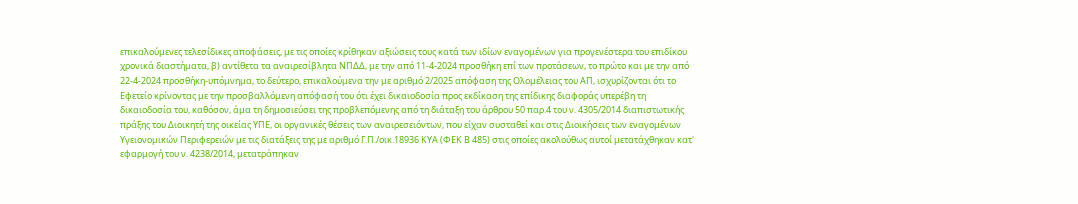επικαλούμενες τελεσίδικες αποφάσεις, με τις οποίες κρίθηκαν αξιώσεις τους κατά των ιδίων εναγομένων για προγενέστερα του επιδίκου χρονικά διαστήματα, β) αντίθετα τα αναιρεσίβλητα ΝΠΔΔ, με την από 11-4-2024 προσθήκη επί των προτάσεων, το πρώτο και με την από 22-4-2024 προσθήκη-υπόμνημα, το δεύτερο, επικαλούμενα την με αριθμό 2/2025 απόφαση της Ολομέλειας του ΑΠ, ισχυρίζονται ότι το Εφετείο κρίνοντας με την προσβαλλόμενη απόφασή του ότι έχει δικαιοδοσία προς εκδίκαση της επίδικης διαφοράς υπερέβη τη δικαιοδοσία του, καθόσον, άμα τη δημοσιεύσει της προβλεπόμενης από τη διάταξη του άρθρου 50 παρ.4 του ν. 4305/2014 διαπιστωτικής πράξης του Διοικητή της οικείας ΥΠΕ, οι οργανικές θέσεις των αναιρεσειόντων, που είχαν συσταθεί και στις Διοικήσεις των εναγομένων Υγειονομικών Περιφερειών με τις διατάξεις της με αριθμό Γ.Π./οικ.18936 ΚΥΑ (ΦΕΚ Β 485) στις οποίες ακολούθως αυτοί μετατάχθηκαν κατ' εφαρμογή του ν. 4238/2014, μετατράπηκαν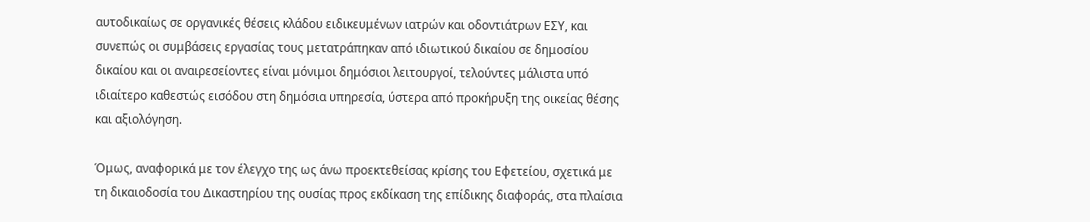αυτοδικαίως σε οργανικές θέσεις κλάδου ειδικευμένων ιατρών και οδοντιάτρων ΕΣΥ, και συνεπώς οι συμβάσεις εργασίας τους μετατράπηκαν από ιδιωτικού δικαίου σε δημοσίου δικαίου και οι αναιρεσείοντες είναι μόνιμοι δημόσιοι λειτουργοί, τελούντες μάλιστα υπό ιδιαίτερο καθεστώς εισόδου στη δημόσια υπηρεσία, ύστερα από προκήρυξη της οικείας θέσης και αξιολόγηση.

Όμως, αναφορικά με τον έλεγχο της ως άνω προεκτεθείσας κρίσης του Εφετείου, σχετικά με τη δικαιοδοσία του Δικαστηρίου της ουσίας προς εκδίκαση της επίδικης διαφοράς, στα πλαίσια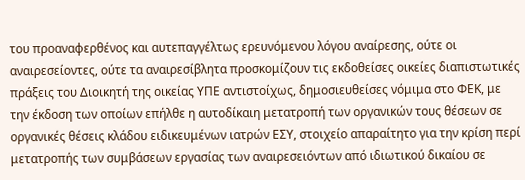του προαναφερθένος και αυτεπαγγέλτως ερευνόμενου λόγου αναίρεσης, ούτε οι αναιρεσείοντες, ούτε τα αναιρεσίβλητα προσκομίζουν τις εκδοθείσες οικείες διαπιστωτικές πράξεις του Διοικητή της οικείας ΥΠΕ αντιστοίχως, δημοσιευθείσες νόμιμα στο ΦΕΚ, με την έκδοση των οποίων επήλθε η αυτοδίκαιη μετατροπή των οργανικών τους θέσεων σε οργανικές θέσεις κλάδου ειδικευμένων ιατρών ΕΣΥ, στοιχείο απαραίτητο για την κρίση περί μετατροπής των συμβάσεων εργασίας των αναιρεσειόντων από ιδιωτικού δικαίου σε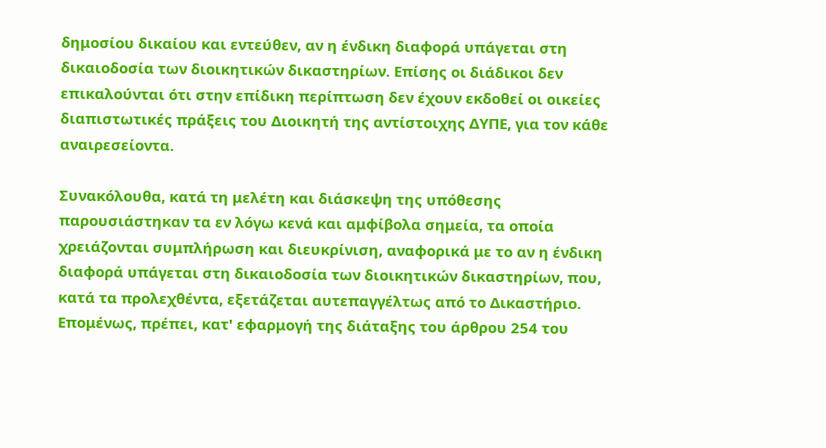δημοσίου δικαίου και εντεύθεν, αν η ένδικη διαφορά υπάγεται στη δικαιοδοσία των διοικητικών δικαστηρίων. Επίσης οι διάδικοι δεν επικαλούνται ότι στην επίδικη περίπτωση δεν έχουν εκδοθεί οι οικείες διαπιστωτικές πράξεις του Διοικητή της αντίστοιχης ΔΥΠΕ, για τον κάθε αναιρεσείοντα.

Συνακόλουθα, κατά τη μελέτη και διάσκεψη της υπόθεσης παρουσιάστηκαν τα εν λόγω κενά και αμφίβολα σημεία, τα οποία χρειάζονται συμπλήρωση και διευκρίνιση, αναφορικά με το αν η ένδικη διαφορά υπάγεται στη δικαιοδοσία των διοικητικών δικαστηρίων, που, κατά τα προλεχθέντα, εξετάζεται αυτεπαγγέλτως από το Δικαστήριο. Επομένως, πρέπει, κατ' εφαρμογή της διάταξης του άρθρου 254 του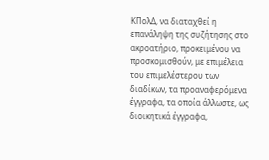ΚΠολΔ, να διαταχθεί η επανάληψη της συζήτησης στο ακροατήριο, προκειμένου να προσκομισθούν, με επιμέλεια του επιμελέστερου των διαδίκων, τα προαναφερόμενα έγγραφα, τα οποία άλλωστε, ως διοικητικά έγγραφα,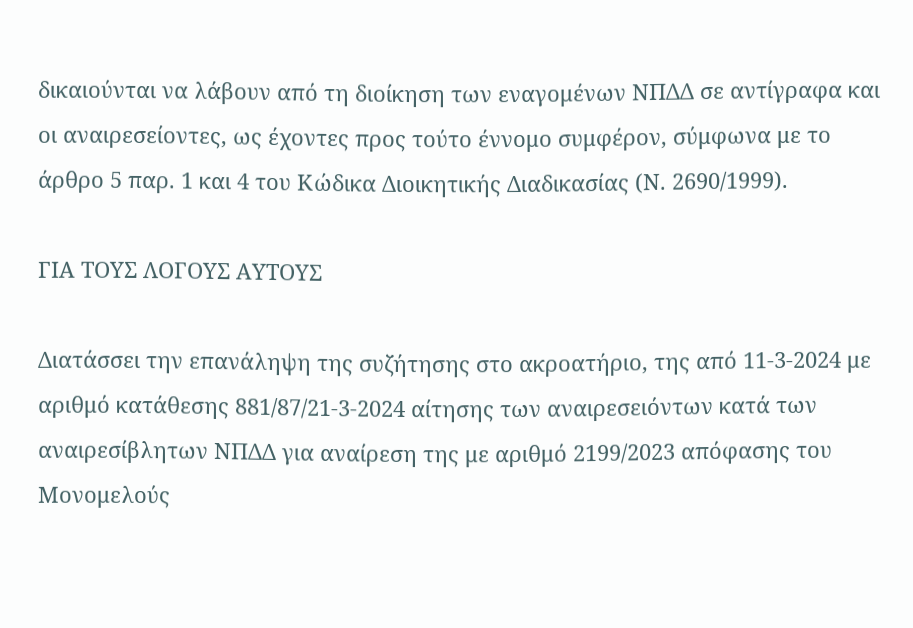δικαιούνται να λάβουν από τη διοίκηση των εναγομένων ΝΠΔΔ σε αντίγραφα και οι αναιρεσείοντες, ως έχοντες προς τούτο έννομο συμφέρον, σύμφωνα με το άρθρο 5 παρ. 1 και 4 του Κώδικα Διοικητικής Διαδικασίας (Ν. 2690/1999).

ΓΙΑ ΤΟΥΣ ΛΟΓΟΥΣ ΑΥΤΟΥΣ

Διατάσσει την επανάληψη της συζήτησης στο ακροατήριο, της από 11-3-2024 με αριθμό κατάθεσης 881/87/21-3-2024 αίτησης των αναιρεσειόντων κατά των αναιρεσίβλητων ΝΠΔΔ για αναίρεση της με αριθμό 2199/2023 απόφασης του Μονομελούς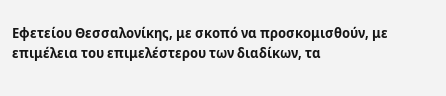Εφετείου Θεσσαλονίκης, με σκοπό να προσκομισθούν, με επιμέλεια του επιμελέστερου των διαδίκων, τα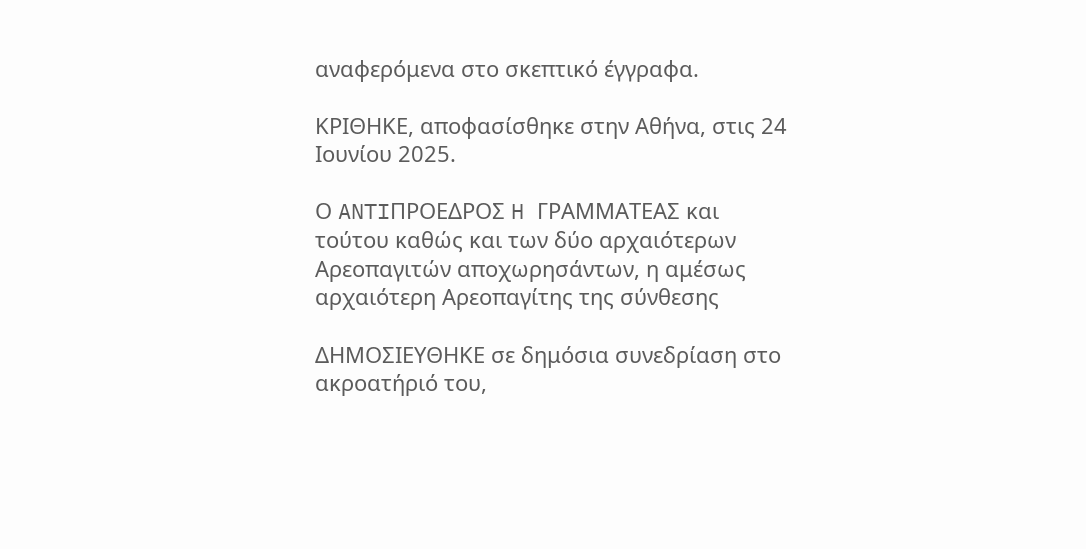αναφερόμενα στο σκεπτικό έγγραφα.

ΚΡΙΘΗΚΕ, αποφασίσθηκε στην Αθήνα, στις 24 Ιουνίου 2025.

Ο ANTIΠΡΟΕΔΡΟΣ H ΓΡΑΜΜΑΤΕΑΣ και τούτου καθώς και των δύο αρχαιότερων Αρεοπαγιτών αποχωρησάντων, η αμέσως αρχαιότερη Αρεοπαγίτης της σύνθεσης

ΔΗΜΟΣΙΕΥΘΗΚΕ σε δημόσια συνεδρίαση στο ακροατήριό του,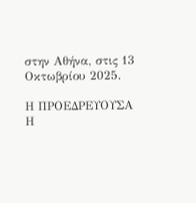στην Αθήνα, στις 13 Οκτωβρίου 2025.

Η ΠΡΟΕΔΡΕΥΟΥΣΑ Η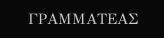ΓΡΑΜΜΑΤΕΑΣ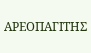ΑΡΕΟΠΑΓΙΤΗΣ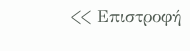<< Επιστροφή